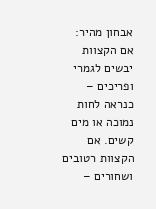אבחון מהיר: אם הקצוות יבשים לגמרי ופריכים – כנראה לחות נמוכה או מים קשים. אם הקצוות רטובים ושחורים –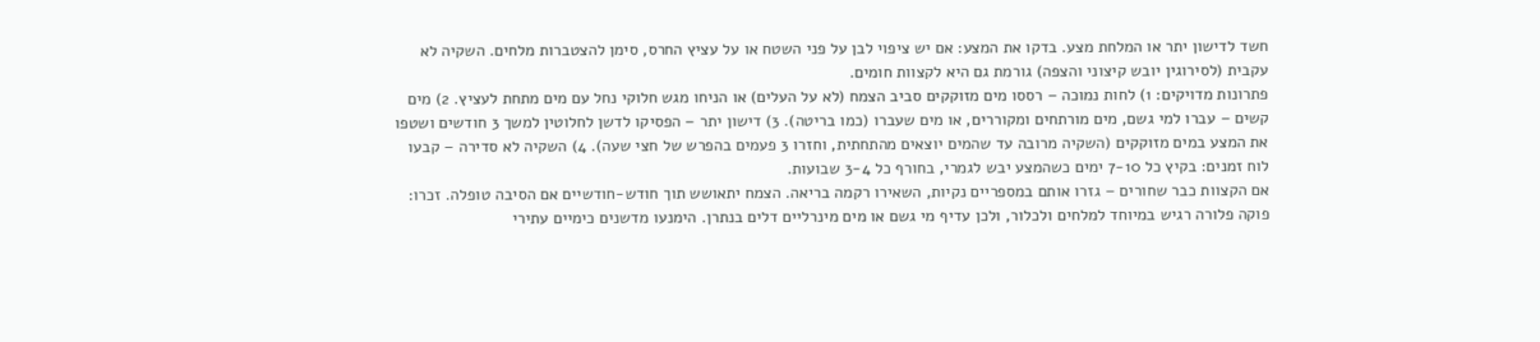חשד לדישון יתר או המלחת מצע. בדקו את המצע: אם יש ציפוי לבן על פני השטח או על עציץ החרס, סימן להצטברות מלחים. השקיה לא עקבית (לסירוגין יובש קיצוני והצפה) גורמת גם היא לקצוות חומים.
פתרונות מדויקים: 1) לחות נמוכה – רססו מים מזוקקים סביב הצמח (לא על העלים) או הניחו מגש חלוקי נחל עם מים מתחת לעציץ. 2) מים קשים – עברו למי גשם, מים מורתחים ומקוררים, או מים שעברו (כמו בריטה). 3) דישון יתר – הפסיקו לדשן לחלוטין למשך 3 חודשים ושטפו את המצע במים מזוקקים (השקיה מרובה עד שהמים יוצאים מהתחתית, וחזרו 3 פעמים בהפרש של חצי שעה). 4) השקיה לא סדירה – קבעו לוח זמנים: בקיץ כל 7-10 ימים כשהמצע יבש לגמרי, בחורף כל 3-4 שבועות.
אם הקצוות כבר שחורים – גזרו אותם במספריים נקיות, השאירו רקמה בריאה. הצמח יתאושש תוך חודש-חודשיים אם הסיבה טופלה. זכרו: פוקה פלורה רגיש במיוחד למלחים ולכלור, ולכן עדיף מי גשם או מים מינרליים דלים בנתרן. הימנעו מדשנים כימיים עתירי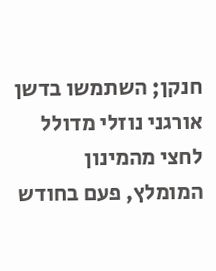חנקן; השתמשו בדשן אורגני נוזלי מדולל לחצי מהמינון המומלץ, פעם בחודש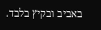באביב ובקיץ בלבד.